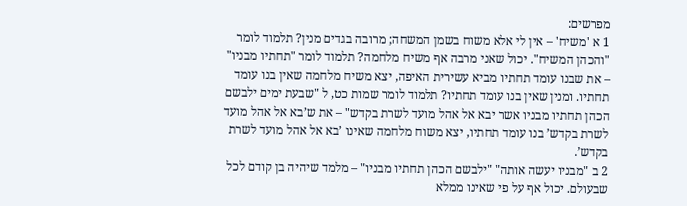מפרשים:
1 א 'משיח' – אין לי אלא משוח בשמן המשחה; מרובה בגדים מנין? תלמוד לומר "והכהן המשיח". יכול שאני מרבה אף משיח מלחמה? תלמוד לומר "תחתיו מבניו" – את שבנו עומד תחתיו מביא עשירית האיפה, יצא משיח מלחמה שאין בנו עומד תחתיו. ומנין שאין בנו עומד תחתיו? תלמוד לומר שמות כט, ל "שבעת ימים ילבשם הכהן תחתיו מבניו אשר יבא אל אהל מועד לשרת בקדש" – את ש’בא אל אהל מועד לשרת בקדש’ בנו עומד תחתיו, יצא משוח מלחמה שאינו ’בא אל אהל מועד לשרת בקדש’.
2 ב "מבניו יעשה אותה" "ילבשם הכהן תחתיו מבניו" – מלמד שיהיה בן קודם לכל שבעולם. יכול אף על פי שאינו ממלא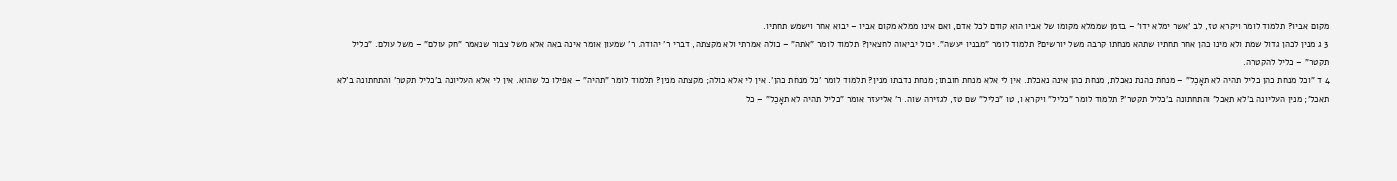מקום אביו? תלמוד לומר ויקרא טז, לב 'אשר ימלא ידו' – בזמן שממלא מקומו של אביו הוא קודם לכל אדם, ואם אינו ממלא מקום אביו – יבוא אחר וישמש תחתיו.
3 ג מנין לכהן גדול שמת ולא מינו כהן אחר תחתיו שתהא מנחתו קרבה משל יורשים? תלמוד לומר "מבניו יעשה". יכול יביאוה לחצאין? תלמוד לומר "אֹתה" – כולה אמרתי ולא מקצתה, דברי ר' יהודה. ר' שמעון אומר אינה באה אלא משל צבור שנאמר "חק עולם" – משל עולם. "כליל תקטר" – כליל להקטרה.
4 ד "וכל מנחת כהן כליל תהיה לא תאָכֵל" – מנחת כהנת נאכלת, מנחת כהן אינה נאכלת. אין לי אלא מנחת חובתו; מנחת נדבתו מנין? תלמוד לומר 'כל מנחת כהן'. אין לי אלא כולה; מקצתה מנין? תלמוד לומר "תהיה" – אפילו כל שהוא. אין לי אלא העליונה ב'כליל תקטר' והתחתונה ב'לא תאכל'; מנין העליונה ב'לא תאכל' והתחתונה ב'כליל תקטר'? תלמוד לומר "כליל" ויקרא ו, טו "כליל" שם טז, לגזירה שוה. ר' אליעזר אומר "כליל תהיה לא תאָכֵל" – כל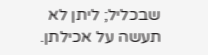שבכליל; ליתן לא תעשה על אכילתן.